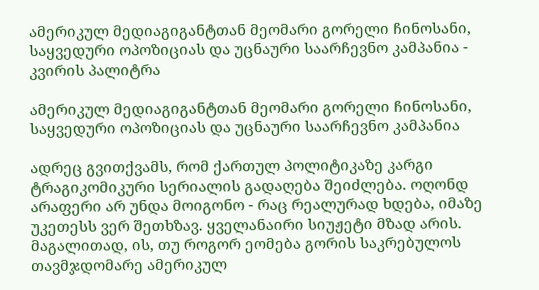ამერიკულ მედიაგიგანტთან მეომარი გორელი ჩინოსანი, საყვედური ოპოზიციას და უცნაური საარჩევნო კამპანია - კვირის პალიტრა

ამერიკულ მედიაგიგანტთან მეომარი გორელი ჩინოსანი, საყვედური ოპოზიციას და უცნაური საარჩევნო კამპანია

ადრეც გვითქვამს, რომ ქართულ პოლიტიკაზე კარგი ტრაგიკომიკური სერიალის გადაღება შეიძლება. ოღონდ არაფერი არ უნდა მოიგონო - რაც რეალურად ხდება, იმაზე უკეთესს ვერ შეთხზავ. ყველანაირი სიუჟეტი მზად არის. მაგალითად, ის, თუ როგორ ეომება გორის საკრებულოს თავმჯდომარე ამერიკულ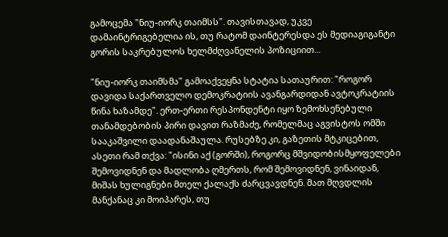გამოცემა "ნიუ-იორკ თაიმსს". თავისთავად, უკვე დამაინტრიგებელია ის, თუ რატომ დაინტერესდა ეს მედიაგიგანტი გორის საკრებულოს ხელმძღვანელის პოზიციით...

"ნიუ-იორკ თაიმსმა" გამოაქვეყნა სტატია სათაურით: "როგორ დავიდა საქართველო დემოკრატიის ავანგარდიდან ავტოკრატიის წინა ხაზამდე". ერთ-ერთი რესპონდენტი იყო ზემოხსენებული თანამდებობის პირი დავით რაზმაძე, რომელმაც აგვისტოს ომში სააკაშვილი დაადანაშაულა. რუსებზე კი, გაზეთის მტკიცებით, ასეთი რამ თქვა: "ისინი აქ (გორში), როგორც მშვიდობისმყოფელები შემოვიდნენ და მადლობა ღმერთს, რომ შემოვიდნენ, ვინაიდან, მიშას ხულიგნები მთელ ქალაქს ძარცვავდნენ. მათ მღვდლის მანქანაც კი მოიპარეს, თუ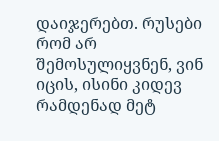დაიჯერებთ. რუსები რომ არ შემოსულიყვნენ, ვინ იცის, ისინი კიდევ რამდენად მეტ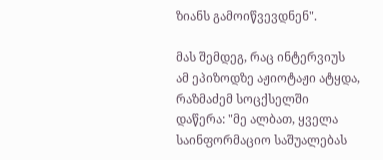ზიანს გამოიწვევდნენ".

მას შემდეგ, რაც ინტერვიუს ამ ეპიზოდზე აჟიოტაჟი ატყდა, რაზმაძემ სოცქსელში დაწერა: "მე ალბათ, ყველა საინფორმაციო საშუალებას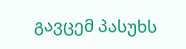გავცემ პასუხს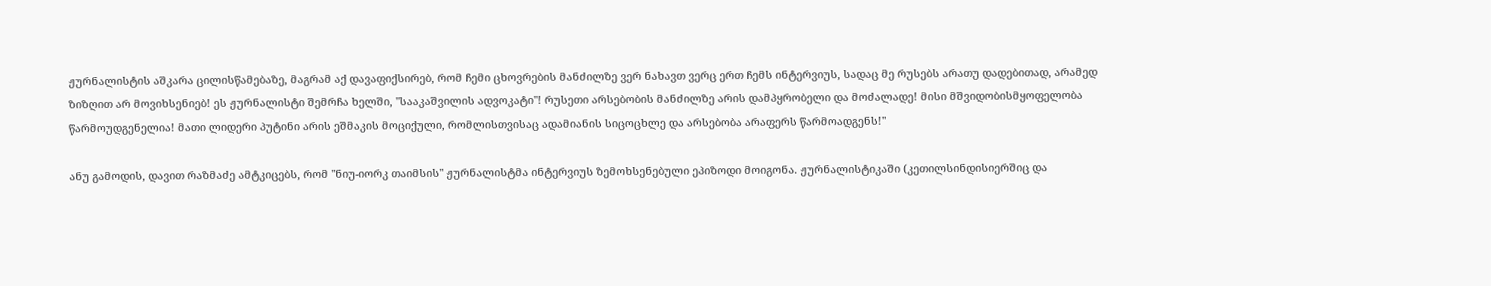ჟურნალისტის აშკარა ცილისწამებაზე, მაგრამ აქ დავაფიქსირებ, რომ ჩემი ცხოვრების მანძილზე ვერ ნახავთ ვერც ერთ ჩემს ინტერვიუს, სადაც მე რუსებს არათუ დადებითად, არამედ ზიზღით არ მოვიხსენიებ! ეს ჟურნალისტი შემრჩა ხელში, "სააკაშვილის ადვოკატი"! რუსეთი არსებობის მანძილზე არის დამპყრობელი და მოძალადე! მისი მშვიდობისმყოფელობა წარმოუდგენელია! მათი ლიდერი პუტინი არის ეშმაკის მოციქული, რომლისთვისაც ადამიანის სიცოცხლე და არსებობა არაფერს წარმოადგენს!"

ანუ გამოდის, დავით რაზმაძე ამტკიცებს, რომ "ნიუ-იორკ თაიმსის" ჟურნალისტმა ინტერვიუს ზემოხსენებული ეპიზოდი მოიგონა. ჟურნალისტიკაში (კეთილსინდისიერშიც და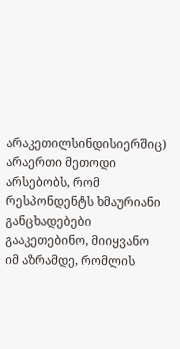არაკეთილსინდისიერშიც) არაერთი მეთოდი არსებობს, რომ რესპონდენტს ხმაურიანი განცხადებები გააკეთებინო, მიიყვანო იმ აზრამდე, რომლის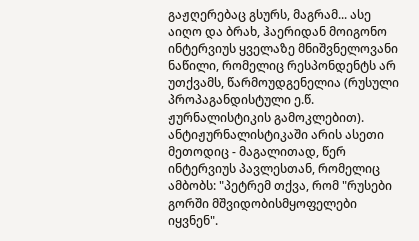გაჟღერებაც გსურს, მაგრამ... ასე აიღო და ბრახ, ჰაერიდან მოიგონო ინტერვიუს ყველაზე მნიშვნელოვანი ნაწილი, რომელიც რესპონდენტს არ უთქვამს, წარმოუდგენელია (რუსული პროპაგანდისტული ე.წ. ჟურნალისტიკის გამოკლებით). ანტიჟურნალისტიკაში არის ასეთი მეთოდიც - მაგალითად, წერ ინტერვიუს პავლესთან, რომელიც ამბობს: "პეტრემ თქვა, რომ "რუსები გორში მშვიდობისმყოფელები იყვნენ".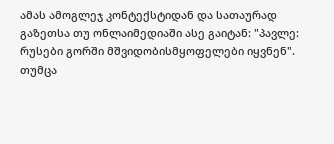ამას ამოგლეჯ კონტექსტიდან და სათაურად გაზეთსა თუ ონლაიმედიაში ასე გაიტან: "პავლე: რუსები გორში მშვიდობისმყოფელები იყვნენ". თუმცა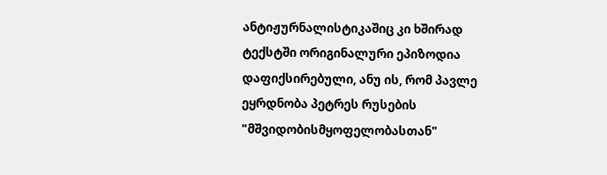ანტიჟურნალისტიკაშიც კი ხშირად ტექსტში ორიგინალური ეპიზოდია დაფიქსირებული, ანუ ის, რომ პავლე ეყრდნობა პეტრეს რუსების "მშვიდობისმყოფელობასთან"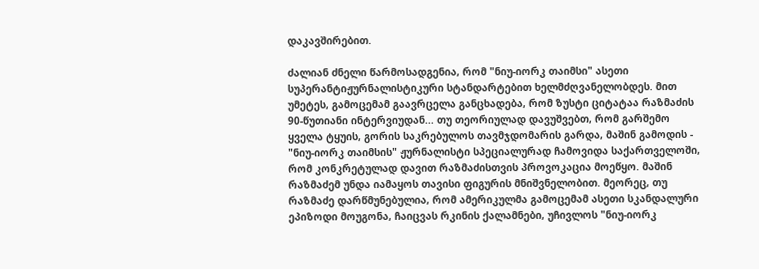დაკავშირებით.

ძალიან ძნელი წარმოსადგენია, რომ "ნიუ-იორკ თაიმსი" ასეთი სუპერანტიჟურნალისტიკური სტანდარტებით ხელმძღვანელობდეს. მით უმეტეს, გამოცემამ გაავრცელა განცხადება, რომ ზუსტი ციტატაა რაზმაძის 90-წუთიანი ინტერვიუდან... თუ თეორიულად დავუშვებთ, რომ გარშემო ყველა ტყუის, გორის საკრებულოს თავმჯდომარის გარდა, მაშინ გამოდის - "ნიუ-იორკ თაიმსის" ჟურნალისტი სპეციალურად ჩამოვიდა საქართველოში, რომ კონკრეტულად დავით რაზმაძისთვის პროვოკაცია მოეწყო. მაშინ რაზმაძემ უნდა იამაყოს თავისი ფიგურის მნიშვნელობით. მეორეც, თუ რაზმაძე დარწმუნებულია, რომ ამერიკულმა გამოცემამ ასეთი სკანდალური ეპიზოდი მოუგონა, ჩაიცვას რკინის ქალამნები, უჩივლოს "ნიუ-იორკ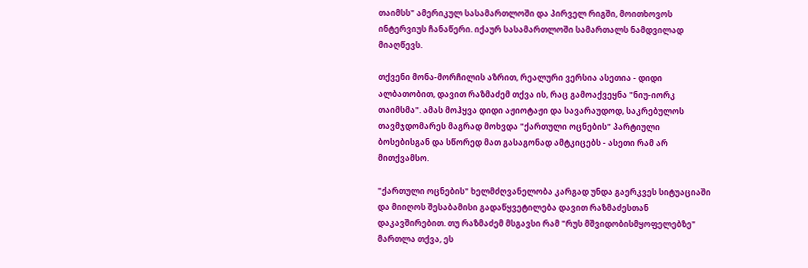თაიმსს" ამერიკულ სასამართლოში და პირველ რიგში, მოითხოვოს ინტერვიუს ჩანაწერი. იქაურ სასამართლოში სამართალს ნამდვილად მიაღწევს.

თქვენი მონა-მორჩილის აზრით, რეალური ვერსია ასეთია - დიდი ალბათობით, დავით რაზმაძემ თქვა ის, რაც გამოაქვეყნა "ნიუ-იორკ თაიმსმა". ამას მოჰყვა დიდი აჟიოტაჟი და სავარაუდოდ, საკრებულოს თავმჯდომარეს მაგრად მოხვდა "ქართული ოცნების" პარტიული ბოსებისგან და სწორედ მათ გასაგონად ამტკიცებს - ასეთი რამ არ მითქვამსო.

"ქართული ოცნების" ხელმძღვანელობა კარგად უნდა გაერკვეს სიტუაციაში და მიიღოს შესაბამისი გადაწყვეტილება დავით რაზმაძესთან დაკავშირებით. თუ რაზმაძემ მსგავსი რამ "რუს მშვიდობისმყოფელებზე" მართლა თქვა, ეს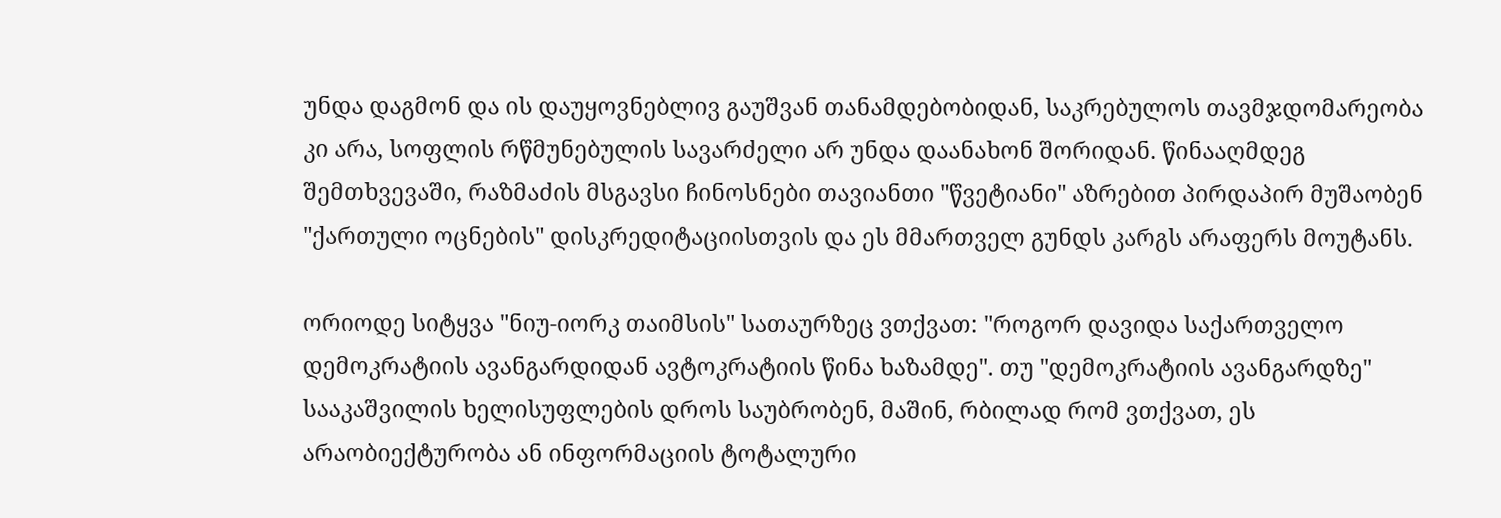უნდა დაგმონ და ის დაუყოვნებლივ გაუშვან თანამდებობიდან, საკრებულოს თავმჯდომარეობა კი არა, სოფლის რწმუნებულის სავარძელი არ უნდა დაანახონ შორიდან. წინააღმდეგ შემთხვევაში, რაზმაძის მსგავსი ჩინოსნები თავიანთი "წვეტიანი" აზრებით პირდაპირ მუშაობენ "ქართული ოცნების" დისკრედიტაციისთვის და ეს მმართველ გუნდს კარგს არაფერს მოუტანს.

ორიოდე სიტყვა "ნიუ-იორკ თაიმსის" სათაურზეც ვთქვათ: "როგორ დავიდა საქართველო დემოკრატიის ავანგარდიდან ავტოკრატიის წინა ხაზამდე". თუ "დემოკრატიის ავანგარდზე" სააკაშვილის ხელისუფლების დროს საუბრობენ, მაშინ, რბილად რომ ვთქვათ, ეს არაობიექტურობა ან ინფორმაციის ტოტალური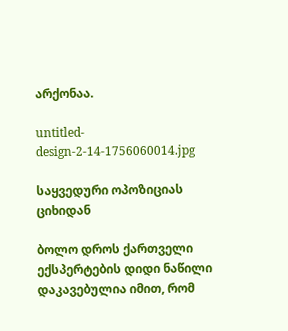არქონაა.

untitled-design-2-14-1756060014.jpg

საყვედური ოპოზიციას ციხიდან

ბოლო დროს ქართველი ექსპერტების დიდი ნაწილი დაკავებულია იმით, რომ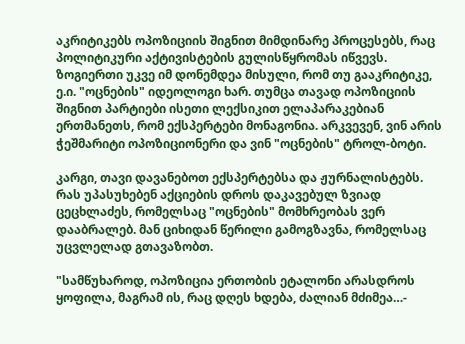აკრიტიკებს ოპოზიციის შიგნით მიმდინარე პროცესებს, რაც პოლიტიკური აქტივისტების გულისწყრომას იწვევს. ზოგიერთი უკვე იმ დონემდეა მისული, რომ თუ გააკრიტიკე, ე.ი. "ოცნების" იდეოლოგი ხარ. თუმცა თავად ოპოზიციის შიგნით პარტიები ისეთი ლექსიკით ელაპარაკებიან ერთმანეთს, რომ ექსპერტები მონაგონია. არკვევენ, ვინ არის ჭეშმარიტი ოპოზიციონერი და ვინ "ოცნების" ტროლ-ბოტი.

კარგი, თავი დავანებოთ ექსპერტებსა და ჟურნალისტებს. რას უპასუხებენ აქციების დროს დაკავებულ ზვიად ცეცხლაძეს, რომელსაც "ოცნების" მომხრეობას ვერ დააბრალებ. მან ციხიდან წერილი გამოგზავნა, რომელსაც უცვლელად გთავაზობთ.

"სამწუხაროდ, ოპოზიცია ერთობის ეტალონი არასდროს ყოფილა, მაგრამ ის, რაც დღეს ხდება, ძალიან მძიმეა…-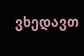ვხედავთ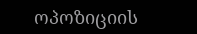ოპოზიციის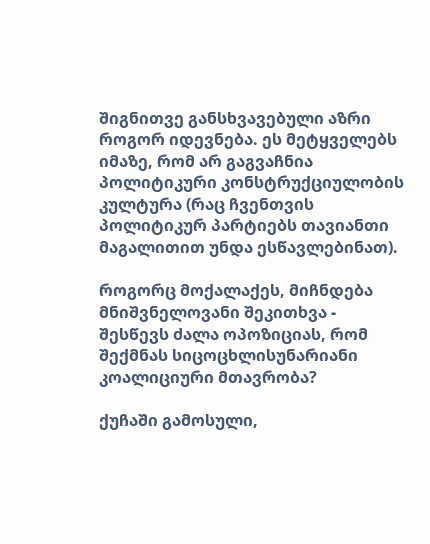შიგნითვე განსხვავებული აზრი როგორ იდევნება. ეს მეტყველებს იმაზე, რომ არ გაგვაჩნია პოლიტიკური კონსტრუქციულობის კულტურა (რაც ჩვენთვის პოლიტიკურ პარტიებს თავიანთი მაგალითით უნდა ესწავლებინათ).

როგორც მოქალაქეს, მიჩნდება მნიშვნელოვანი შეკითხვა - შესწევს ძალა ოპოზიციას, რომ შექმნას სიცოცხლისუნარიანი კოალიციური მთავრობა?

ქუჩაში გამოსული,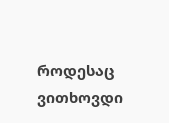როდესაც ვითხოვდი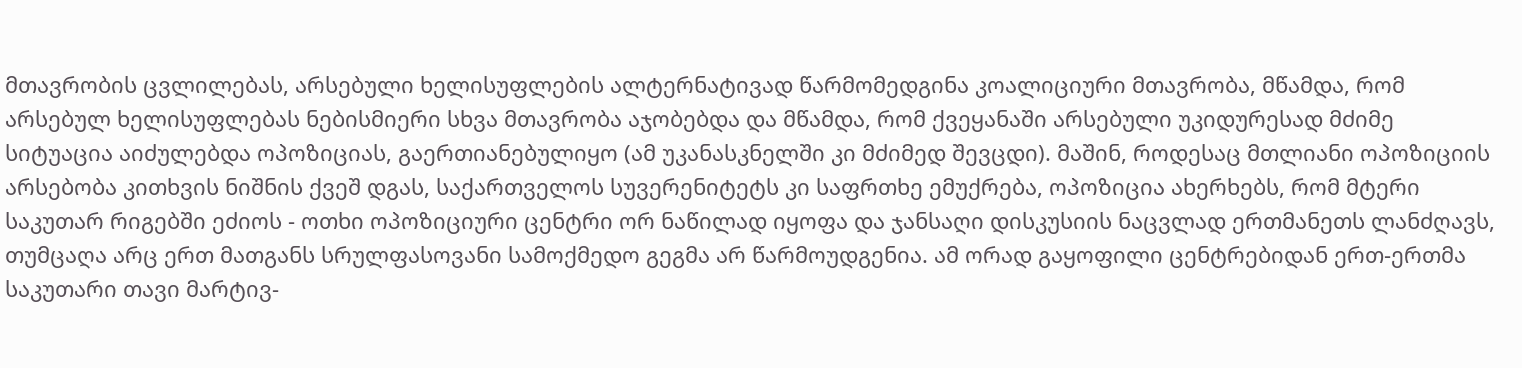მთავრობის ცვლილებას, არსებული ხელისუფლების ალტერნატივად წარმომედგინა კოალიციური მთავრობა, მწამდა, რომ არსებულ ხელისუფლებას ნებისმიერი სხვა მთავრობა აჯობებდა და მწამდა, რომ ქვეყანაში არსებული უკიდურესად მძიმე სიტუაცია აიძულებდა ოპოზიციას, გაერთიანებულიყო (ამ უკანასკნელში კი მძიმედ შევცდი). მაშინ, როდესაც მთლიანი ოპოზიციის არსებობა კითხვის ნიშნის ქვეშ დგას, საქართველოს სუვერენიტეტს კი საფრთხე ემუქრება, ოპოზიცია ახერხებს, რომ მტერი საკუთარ რიგებში ეძიოს - ოთხი ოპოზიციური ცენტრი ორ ნაწილად იყოფა და ჯანსაღი დისკუსიის ნაცვლად ერთმანეთს ლანძღავს, თუმცაღა არც ერთ მათგანს სრულფასოვანი სამოქმედო გეგმა არ წარმოუდგენია. ამ ორად გაყოფილი ცენტრებიდან ერთ-ერთმა საკუთარი თავი მარტივ-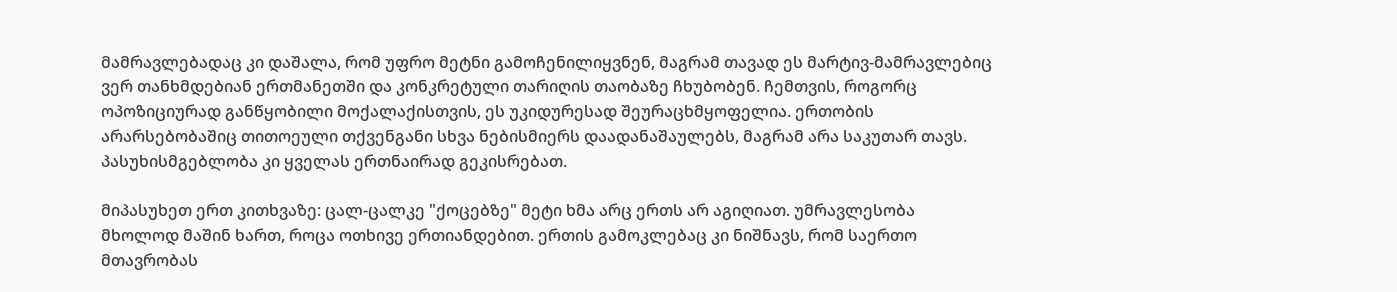მამრავლებადაც კი დაშალა, რომ უფრო მეტნი გამოჩენილიყვნენ, მაგრამ თავად ეს მარტივ-მამრავლებიც ვერ თანხმდებიან ერთმანეთში და კონკრეტული თარიღის თაობაზე ჩხუბობენ. ჩემთვის, როგორც ოპოზიციურად განწყობილი მოქალაქისთვის, ეს უკიდურესად შეურაცხმყოფელია. ერთობის არარსებობაშიც თითოეული თქვენგანი სხვა ნებისმიერს დაადანაშაულებს, მაგრამ არა საკუთარ თავს. პასუხისმგებლობა კი ყველას ერთნაირად გეკისრებათ.

მიპასუხეთ ერთ კითხვაზე: ცალ-ცალკე "ქოცებზე" მეტი ხმა არც ერთს არ აგიღიათ. უმრავლესობა მხოლოდ მაშინ ხართ, როცა ოთხივე ერთიანდებით. ერთის გამოკლებაც კი ნიშნავს, რომ საერთო მთავრობას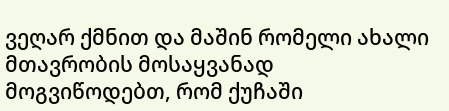ვეღარ ქმნით და მაშინ რომელი ახალი მთავრობის მოსაყვანად მოგვიწოდებთ, რომ ქუჩაში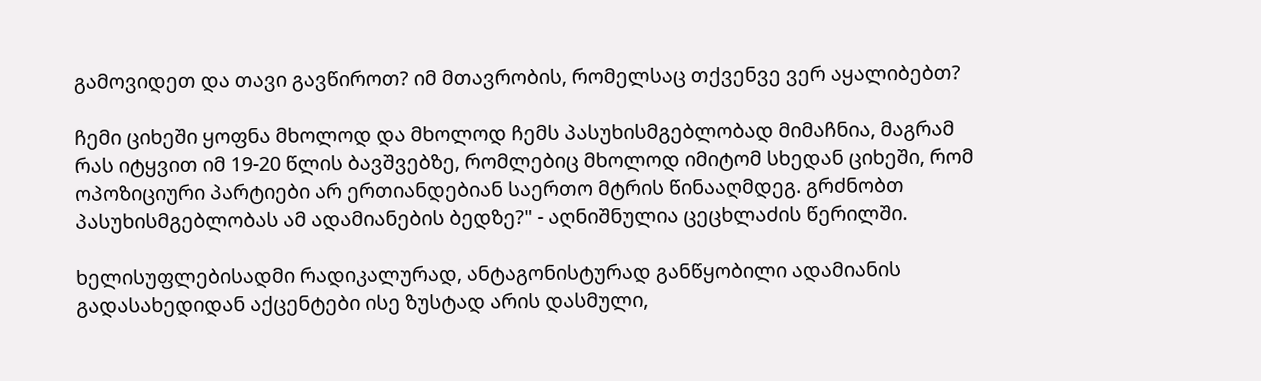გამოვიდეთ და თავი გავწიროთ? იმ მთავრობის, რომელსაც თქვენვე ვერ აყალიბებთ?

ჩემი ციხეში ყოფნა მხოლოდ და მხოლოდ ჩემს პასუხისმგებლობად მიმაჩნია, მაგრამ რას იტყვით იმ 19-20 წლის ბავშვებზე, რომლებიც მხოლოდ იმიტომ სხედან ციხეში, რომ ოპოზიციური პარტიები არ ერთიანდებიან საერთო მტრის წინააღმდეგ. გრძნობთ პასუხისმგებლობას ამ ადამიანების ბედზე?" - აღნიშნულია ცეცხლაძის წერილში.

ხელისუფლებისადმი რადიკალურად, ანტაგონისტურად განწყობილი ადამიანის გადასახედიდან აქცენტები ისე ზუსტად არის დასმული,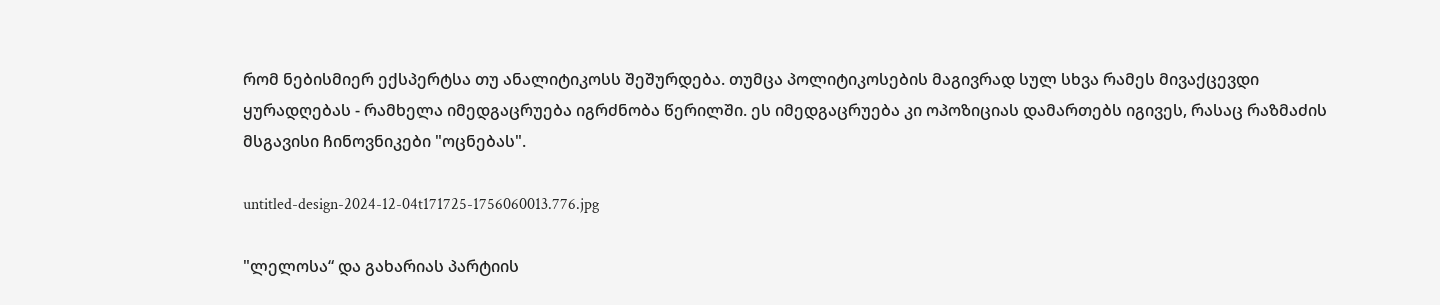რომ ნებისმიერ ექსპერტსა თუ ანალიტიკოსს შეშურდება. თუმცა პოლიტიკოსების მაგივრად სულ სხვა რამეს მივაქცევდი ყურადღებას - რამხელა იმედგაცრუება იგრძნობა წერილში. ეს იმედგაცრუება კი ოპოზიციას დამართებს იგივეს, რასაც რაზმაძის მსგავისი ჩინოვნიკები "ოცნებას".

untitled-design-2024-12-04t171725-1756060013.776.jpg

"ლელოსა“ და გახარიას პარტიის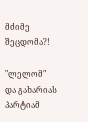მძიმე შეცდომა?!

"ლელომ" და გახარიას პარტიამ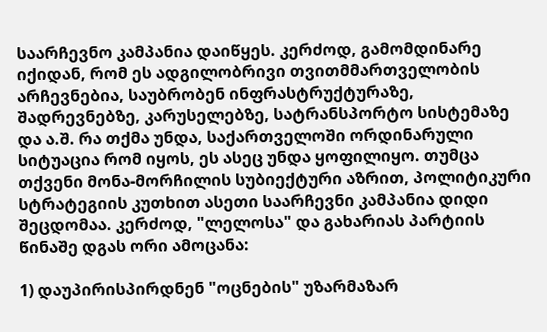საარჩევნო კამპანია დაიწყეს. კერძოდ, გამომდინარე იქიდან, რომ ეს ადგილობრივი თვითმმართველობის არჩევნებია, საუბრობენ ინფრასტრუქტურაზე, შადრევნებზე, კარუსელებზე, სატრანსპორტო სისტემაზე და ა.შ. რა თქმა უნდა, საქართველოში ორდინარული სიტუაცია რომ იყოს, ეს ასეც უნდა ყოფილიყო. თუმცა თქვენი მონა-მორჩილის სუბიექტური აზრით, პოლიტიკური სტრატეგიის კუთხით ასეთი საარჩევნი კამპანია დიდი შეცდომაა. კერძოდ, "ლელოსა" და გახარიას პარტიის წინაშე დგას ორი ამოცანა:

1) დაუპირისპირდნენ "ოცნების" უზარმაზარ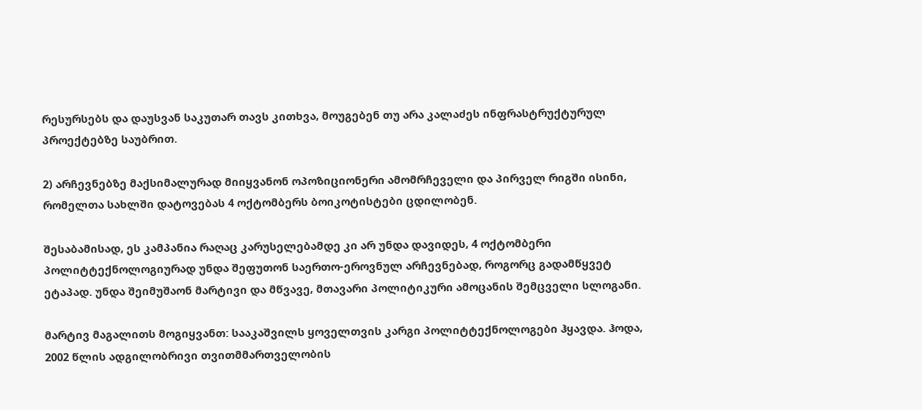რესურსებს და დაუსვან საკუთარ თავს კითხვა, მოუგებენ თუ არა კალაძეს ინფრასტრუქტურულ პროექტებზე საუბრით.

2) არჩევნებზე მაქსიმალურად მიიყვანონ ოპოზიციონერი ამომრჩეველი და პირველ რიგში ისინი, რომელთა სახლში დატოვებას 4 ოქტომბერს ბოიკოტისტები ცდილობენ.

შესაბამისად, ეს კამპანია რაღაც კარუსელებამდე კი არ უნდა დავიდეს, 4 ოქტომბერი პოლიტტექნოლოგიურად უნდა შეფუთონ საერთო-ეროვნულ არჩევნებად, როგორც გადამწყვეტ ეტაპად. უნდა შეიმუშაონ მარტივი და მწვავე, მთავარი პოლიტიკური ამოცანის შემცველი სლოგანი.

მარტივ მაგალითს მოგიყვანთ: სააკაშვილს ყოველთვის კარგი პოლიტტექნოლოგები ჰყავდა. ჰოდა, 2002 წლის ადგილობრივი თვითმმართველობის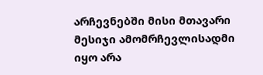არჩევნებში მისი მთავარი მესიჯი ამომრჩევლისადმი იყო არა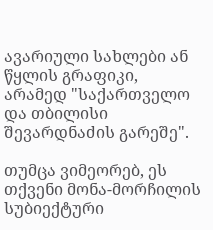ავარიული სახლები ან წყლის გრაფიკი, არამედ "საქართველო და თბილისი შევარდნაძის გარეშე".

თუმცა ვიმეორებ, ეს თქვენი მონა-მორჩილის სუბიექტური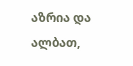აზრია და ალბათ,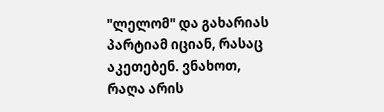"ლელომ" და გახარიას პარტიამ იციან, რასაც აკეთებენ. ვნახოთ, რაღა არის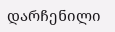დარჩენილი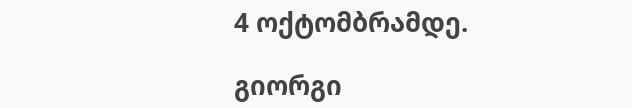4 ოქტომბრამდე.

გიორგი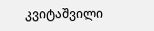კვიტაშვილი